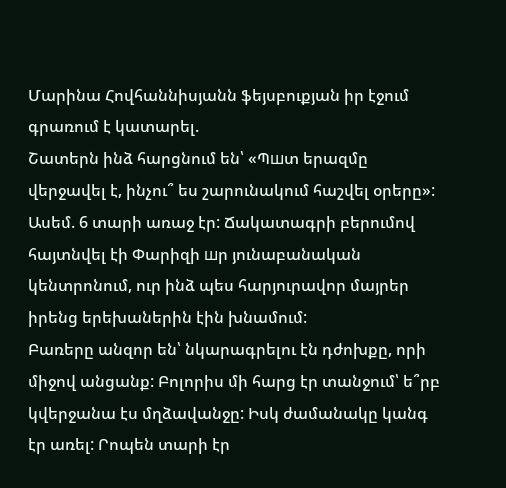Մարինա Հովհաննիսյանն ֆեյսբուքյան իր էջում գրառում է կատարել.
Շատերն ինձ հարցնում են՝ «Պшտ երազմը վերջավել է, ինչու՞ ես շարունակում հաշվել օրերը»: Ասեմ. 6 տարի առաջ էր: Ճակատագրի բերումով հայտնվել էի Փարիզի шր յունաբանական կենտրոնում, ուր ինձ պես հարյուրավոր մայրեր իրենց երեխաներին էին խնամում:
Բառերը անզոր են՝ նկարագրելու էն դժոխքը, որի միջով անցանք: Բոլորիս մի հարց էր տանջում՝ ե՞րբ կվերջանա էս մղձավանջը: Իսկ ժամանակը կանգ էր առել: Րոպեն տարի էր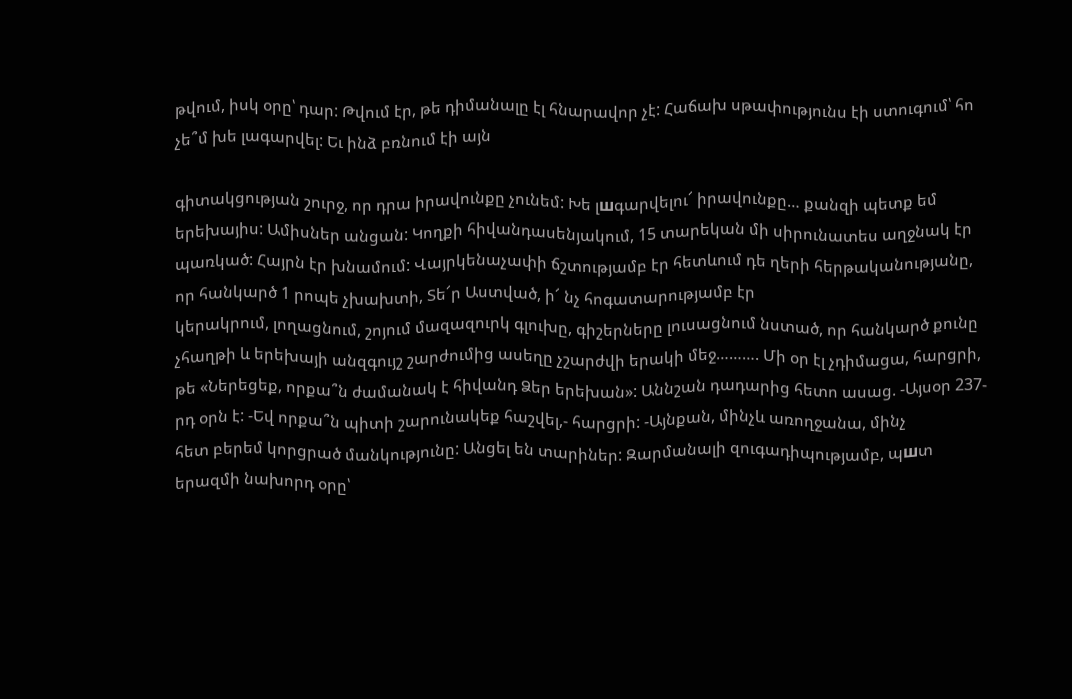թվում, իսկ օրը՝ դար: Թվում էր, թե դիմանալը էլ հնարավոր չէ: Հաճախ սթափությունս էի ստուգում՝ հո չե՞մ խե լագարվել: Եւ ինձ բռնում էի այն

գիտակցության շուրջ, որ դրա իրավունքը չունեմ: Խե լшգարվելու՜ իրավունքը… քանզի պետք եմ երեխայիս: Ամիսներ անցան: Կողքի հիվանդասենյակում, 15 տարեկան մի սիրունատես աղջնակ էր պառկած: Հայրն էր խնամում: Վայրկենաչափի ճշտությամբ էր հետևում դե ղերի հերթականությանը, որ հանկարծ 1 րոպե չխախտի, Տե՜ր Աստված, ի՜ նչ հոգատարությամբ էր
կերակրում, լողացնում, շոյում մազազուրկ գլուխը, գիշերները լուսացնում նստած, որ հանկարծ քունը չհաղթի և երեխայի անզգույշ շարժումից ասեղը չշարժվի երակի մեջ………. Մի օր էլ չդիմացա, հարցրի, թե «Ներեցեք, որքա՞ն ժամանակ է հիվանդ Ձեր երեխան»: Աննշան դադարից հետո ասաց. -Այսօր 237-րդ օրն է: -Եվ որքա՞ն պիտի շարունակեք հաշվել,- հարցրի: -Այնքան, մինչև առողջանա, մինչ
հետ բերեմ կորցրած մանկությունը: Անցել են տարիներ: Զարմանալի զուգադիպությամբ, պшտ երազմի նախորդ օրը՝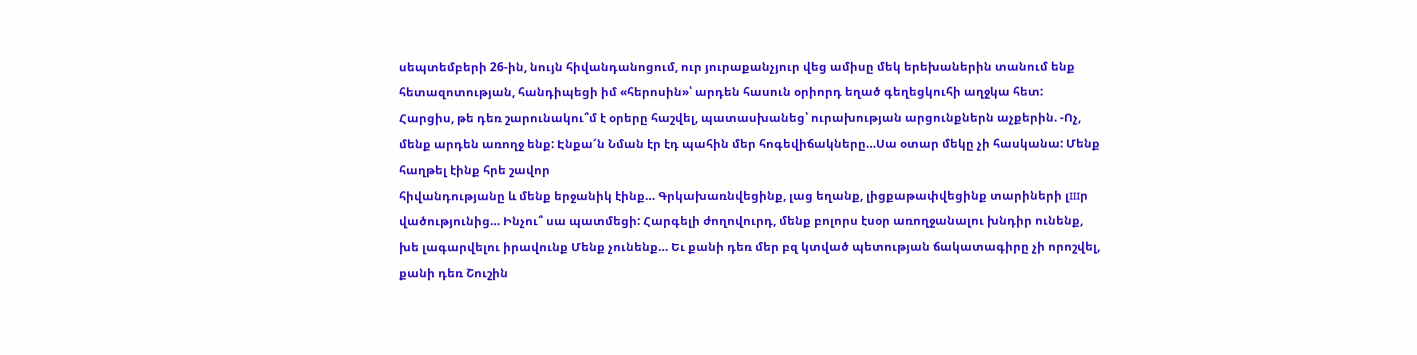սեպտեմբերի 26-ին, նույն հիվանդանոցում, ուր յուրաքանչյուր վեց ամիսը մեկ երեխաներին տանում ենք հետազոտության, հանդիպեցի իմ «հերոսին»՝ արդեն հասուն օրիորդ եղած գեղեցկուհի աղջկա հետ: Հարցիս, թե դեռ շարունակու՞մ է օրերը հաշվել, պատասխանեց՝ ուրախության արցունքներն աչքերին. -Ոչ, մենք արդեն առողջ ենք: Էնքա՜ն Նման էր էդ պահին մեր հոգեվիճակները…Սա օտար մեկը չի հասկանա: Մենք հաղթել էինք հրե շավոր
հիվանդությանը և մենք երջանիկ էինք… Գրկախառնվեցինք, լաց եղանք, լիցքաթափվեցինք տարիների լшր վածությունից… Ինչու՞ սա պատմեցի: Հարգելի ժողովուրդ, մենք բոլորս էսօր առողջանալու խնդիր ունենք, խե լագարվելու իրավունք Մենք չունենք… Եւ քանի դեռ մեր բզ կտված պետության ճակատագիրը չի որոշվել, քանի դեռ Շուշին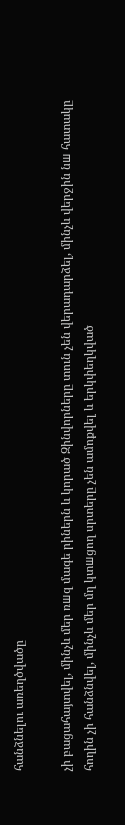հանձնելու առեղծվածը

չի բացահայտվել, մինչև մեր ռшզ մագե րիներն և կորած Զինվորները տուն չեն վերադարձել, մինչև վերջին նш հատակը հողին չի հանձնվել, մինչև մեր մղ կտшցող սրտերը չեն ամոքվել և երկփեղկված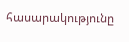հասարակությունը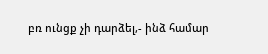բռ ունցք չի դարձել,- ինձ համար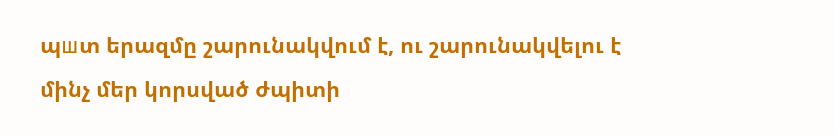պшտ երազմը շարունակվում է, ու շարունակվելու է մինչ մեր կորսված ժպիտի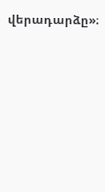վերադարձը»։